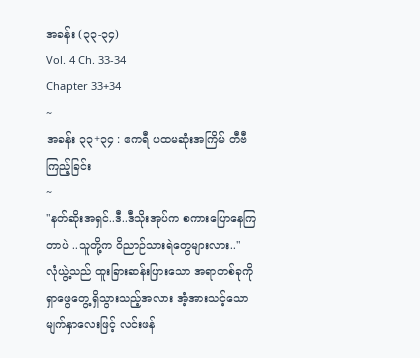အခန်း (၃၃-၃၄)
Vol. 4 Ch. 33-34
Chapter 33+34
~
အခန်း ၃၃+၃၄ : ဧကရီ ပထမဆုံးအကြိမ် တီဗီကြည့်ခြင်း
~
"နတ်ဆိုးအရှင်..ဒီ..ဒီသိုးအုပ်က စကားပြောနေကြတာပဲ ..သူတို့က ဝိညာဉ်သားရဲတွေများလား.."
လုံယွဲ့သည် ထူးခြားဆန်းပြားသော အရာတစ်ခုကို ရှာဖွေတွေ့ရှိသွားသည့်အလား အံ့အားသင့်သော မျက်နှာလေးဖြင့် လင်းဖန်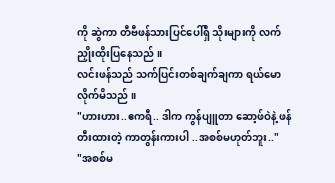ကို ဆွဲကာ တီဗီဖန်သားပြင်ပေါ်ရှိ သိုးများကို လက်ညှိုးထိုးပြနေသည် ။
လင်းဖန်သည် သက်ပြင်းတစ်ချက်ချကာ ရယ်မောလိုက်မိသည် ။
"ဟားဟား..ဧကရီ.. ဒါက ကွန်ပျူတာ ဆော့ဖ်ဝဲနဲ့ ဖန်တီးထားတဲ့ ကာတွန်းကားပါ ..အစစ်မဟုတ်ဘူး.."
"အစစ်မ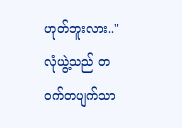ဟုတ်ဘူးလား.."
လုံယွဲ့သည် တဝက်တပျက်သာ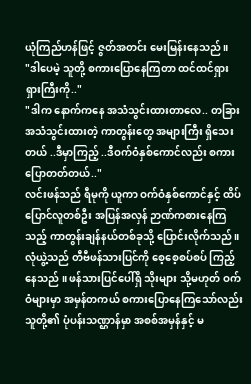ယုံကြည်ဟန်ဖြင့် ဇွတ်အတင်း မေးမြန်းနေသည် ။
"ဒါပေမဲ့ သူတို့ စကားပြောနေကြတာ ထင်ထင်ရှားရှားကြီးကို.."
"ဒါက နောက်ကနေ အသံသွင်းထားတာလေ.. တခြား အသံသွင်းထားတဲ့ ကာတွန်းတွေ အများကြီး ရှိသေးတယ် ..ဒီမှာကြည့် ..ဒီဝက်ဝံနှစ်ကောင်လည်း စကားပြောတတ်တယ်.."
လင်းဖန်သည် ရီမုကို ယူကာ ဝက်ဝံနှစ်ကောင်နှင့် ထိပ်ပြောင်လူတစ်ဦး အပြန်အလှန် ဉာဏ်ကစားနေကြသည့် ကာတွန်းချန်နယ်တစ်ခုသို့ ပြောင်းလိုက်သည် ။
လုံယွဲ့သည် တီဗီဖန်သားပြင်ကို စေ့စေ့စပ်စပ် ကြည့်နေသည် ။ ဖန်သားပြင်ပေါ်ရှိ သိုးများ သို့မဟုတ် ဝက်ဝံများမှာ အမှန်တကယ် စကားပြောနေကြသော်လည်း သူတို့၏ ပုံပန်းသဏ္ဌာန်မှာ အစစ်အမှန်နှင့် မ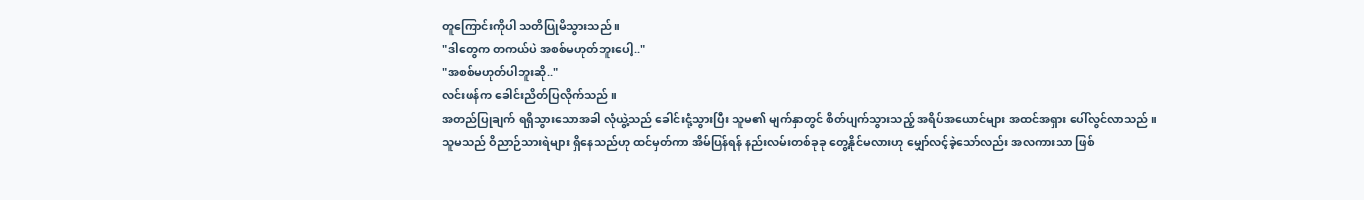တူကြောင်းကိုပါ သတိပြုမိသွားသည် ။
"ဒါတွေက တကယ်ပဲ အစစ်မဟုတ်ဘူးပေါ့.."
"အစစ်မဟုတ်ပါဘူးဆို.."
လင်းဖန်က ခေါင်းညိတ်ပြလိုက်သည် ။
အတည်ပြုချက် ရရှိသွားသောအခါ လုံယွဲ့သည် ခေါင်းငုံ့သွားပြီး သူမ၏ မျက်နှာတွင် စိတ်ပျက်သွားသည့် အရိပ်အယောင်များ အထင်အရှား ပေါ်လွင်လာသည် ။
သူမသည် ဝိညာဉ်သားရဲများ ရှိနေသည်ဟု ထင်မှတ်ကာ အိမ်ပြန်ရန် နည်းလမ်းတစ်ခုခု တွေ့နိုင်မလားဟု မျှော်လင့်ခဲ့သော်လည်း အလကားသာ ဖြစ်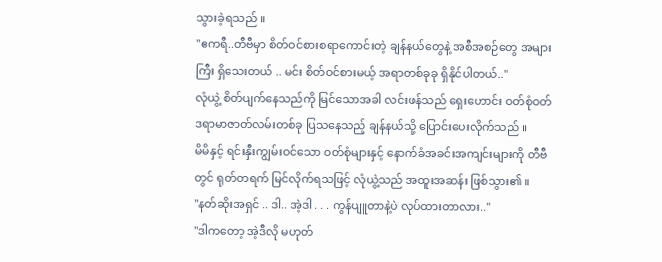သွားခဲ့ရသည် ။
"ဧကရီ..တီဗီမှာ စိတ်ဝင်စားစရာကောင်းတဲ့ ချန်နယ်တွေနဲ့ အစီအစဉ်တွေ အများကြီး ရှိသေးတယ် .. မင်း စိတ်ဝင်စားမယ့် အရာတစ်ခုခု ရှိနိုင်ပါတယ်.."
လုံယွဲ့ စိတ်ပျက်နေသည်ကို မြင်သောအခါ လင်းဖန်သည် ရှေးဟောင်း ဝတ်စုံဝတ် ဒရာမာဇာတ်လမ်းတစ်ခု ပြသနေသည့် ချန်နယ်သို့ ပြောင်းပေးလိုက်သည် ။
မိမိနှင့် ရင်းနှီးကျွမ်းဝင်သော ဝတ်စုံများနှင့် နောက်ခံအခင်းအကျင်းများကို တီဗီတွင် ရုတ်တရက် မြင်လိုက်ရသဖြင့် လုံယွဲ့သည် အထူးအဆန်း ဖြစ်သွား၏ ။
"နတ်ဆိုးအရှင် .. ဒါ.. အဲ့ဒါ . . . ကွန်ပျူတာနဲ့ပဲ လုပ်ထားတာလား.."
"ဒါကတော့ အဲ့ဒီလို မဟုတ်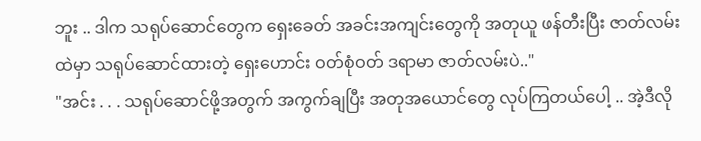ဘူး .. ဒါက သရုပ်ဆောင်တွေက ရှေးခေတ် အခင်းအကျင်းတွေကို အတုယူ ဖန်တီးပြီး ဇာတ်လမ်းထဲမှာ သရုပ်ဆောင်ထားတဲ့ ရှေးဟောင်း ဝတ်စုံဝတ် ဒရာမာ ဇာတ်လမ်းပဲ.."
"အင်း . . . သရုပ်ဆောင်ဖို့အတွက် အကွက်ချပြီး အတုအယောင်တွေ လုပ်ကြတယ်ပေါ့ .. အဲ့ဒီလို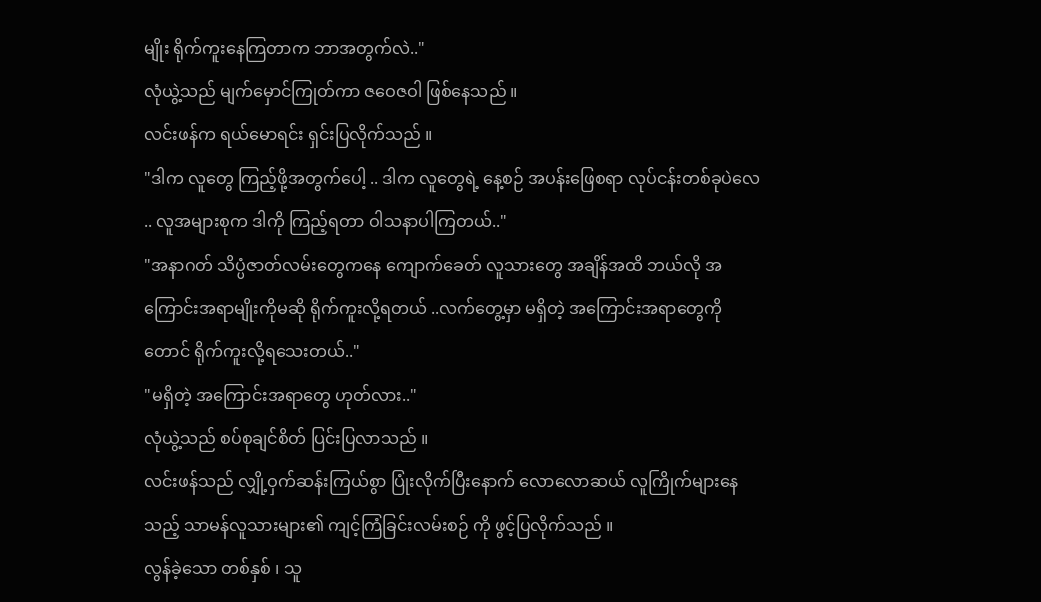မျိုး ရိုက်ကူးနေကြတာက ဘာအတွက်လဲ.."
လုံယွဲ့သည် မျက်မှောင်ကြုတ်ကာ ဇဝေဇဝါ ဖြစ်နေသည် ။
လင်းဖန်က ရယ်မောရင်း ရှင်းပြလိုက်သည် ။
"ဒါက လူတွေ ကြည့်ဖို့အတွက်ပေါ့ .. ဒါက လူတွေရဲ့ နေ့စဉ် အပန်းဖြေစရာ လုပ်ငန်းတစ်ခုပဲလေ .. လူအများစုက ဒါကို ကြည့်ရတာ ဝါသနာပါကြတယ်.."
"အနာဂတ် သိပ္ပံဇာတ်လမ်းတွေကနေ ကျောက်ခေတ် လူသားတွေ အချိန်အထိ ဘယ်လို အကြောင်းအရာမျိုးကိုမဆို ရိုက်ကူးလို့ရတယ် ..လက်တွေ့မှာ မရှိတဲ့ အကြောင်းအရာတွေကိုတောင် ရိုက်ကူးလို့ရသေးတယ်.."
"မရှိတဲ့ အကြောင်းအရာတွေ ဟုတ်လား.."
လုံယွဲ့သည် စပ်စုချင်စိတ် ပြင်းပြလာသည် ။
လင်းဖန်သည် လျှို့ဝှက်ဆန်းကြယ်စွာ ပြုံးလိုက်ပြီးနောက် လောလောဆယ် လူကြိုက်များနေသည့် သာမန်လူသားများ၏ ကျင့်ကြံခြင်းလမ်းစဉ် ကို ဖွင့်ပြလိုက်သည် ။
လွန်ခဲ့သော တစ်နှစ် ၊ သူ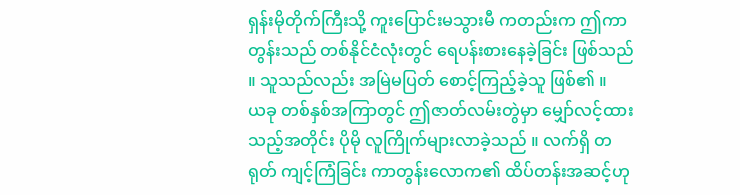ရှန်းမိုတိုက်ကြီးသို့ ကူးပြောင်းမသွားမီ ကတည်းက ဤကာတွန်းသည် တစ်နိုင်ငံလုံးတွင် ရေပန်းစားနေခဲ့ခြင်း ဖြစ်သည် ။ သူသည်လည်း အမြဲမပြတ် စောင့်ကြည့်ခဲ့သူ ဖြစ်၏ ။
ယခု တစ်နှစ်အကြာတွင် ဤဇာတ်လမ်းတွဲမှာ မျှော်လင့်ထားသည့်အတိုင်း ပိုမို လူကြိုက်များလာခဲ့သည် ။ လက်ရှိ တရုတ် ကျင့်ကြံခြင်း ကာတွန်းလောက၏ ထိပ်တန်းအဆင့်ဟု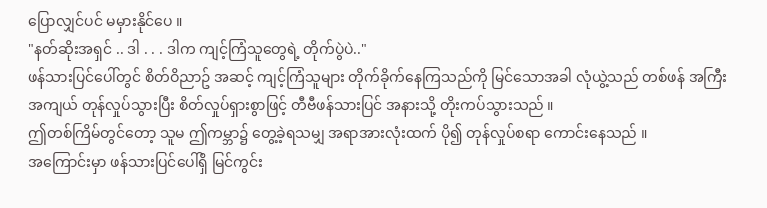ပြောလျှင်ပင် မမှားနိုင်ပေ ။
"နတ်ဆိုးအရှင် .. ဒါ . . . ဒါက ကျင့်ကြံသူတွေရဲ့ တိုက်ပွဲပဲ.."
ဖန်သားပြင်ပေါ်တွင် စိတ်ဝိညာဥ် အဆင့် ကျင့်ကြံသူများ တိုက်ခိုက်နေကြသည်ကို မြင်သောအခါ လုံယွဲ့သည် တစ်ဖန် အကြီးအကျယ် တုန်လှုပ်သွားပြီး စိတ်လှုပ်ရှားစွာဖြင့် တီဗီဖန်သားပြင် အနားသို့ တိုးကပ်သွားသည် ။
ဤတစ်ကြိမ်တွင်တော့ သူမ ဤကမ္ဘာ၌ တွေ့ခဲ့ရသမျှ အရာအားလုံးထက် ပို၍ တုန်လှုပ်စရာ ကောင်းနေသည် ။
အကြောင်းမှာ ဖန်သားပြင်ပေါ်ရှိ မြင်ကွင်း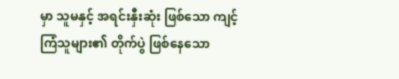မှာ သူမနှင့် အရင်းနှီးဆုံး ဖြစ်သော ကျင့်ကြံသူများ၏ တိုက်ပွဲ ဖြစ်နေသော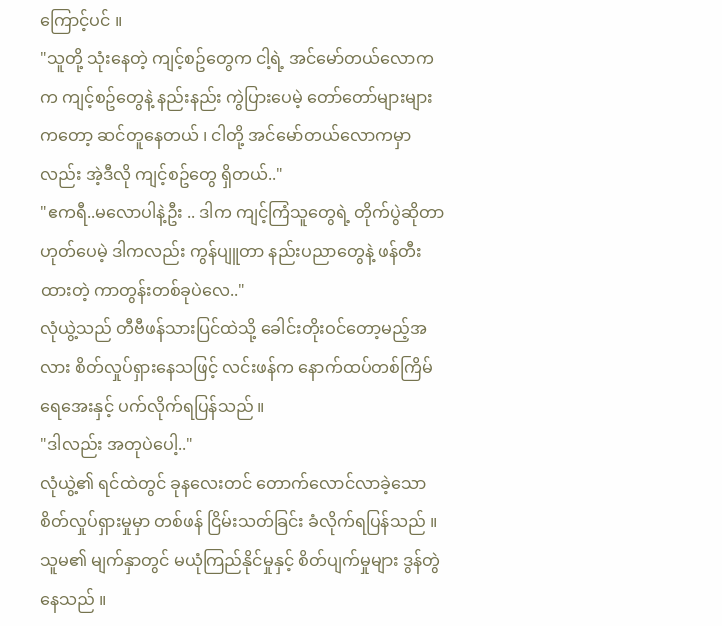ကြောင့်ပင် ။
"သူတို့ သုံးနေတဲ့ ကျင့်စဥ်တွေက ငါ့ရဲ့ အင်မော်တယ်လောကက ကျင့်စဥ်တွေနဲ့ နည်းနည်း ကွဲပြားပေမဲ့ တော်တော်များများကတော့ ဆင်တူနေတယ် ၊ ငါတို့ အင်မော်တယ်လောကမှာလည်း အဲ့ဒီလို ကျင့်စဥ်တွေ ရှိတယ်.."
"ဧကရီ..မလောပါနဲ့ဦး .. ဒါက ကျင့်ကြံသူတွေရဲ့ တိုက်ပွဲဆိုတာ ဟုတ်ပေမဲ့ ဒါကလည်း ကွန်ပျူတာ နည်းပညာတွေနဲ့ ဖန်တီးထားတဲ့ ကာတွန်းတစ်ခုပဲလေ.."
လုံယွဲ့သည် တီဗီဖန်သားပြင်ထဲသို့ ခေါင်းတိုးဝင်တော့မည့်အလား စိတ်လှုပ်ရှားနေသဖြင့် လင်းဖန်က နောက်ထပ်တစ်ကြိမ် ရေအေးနှင့် ပက်လိုက်ရပြန်သည် ။
"ဒါလည်း အတုပဲပေါ့.."
လုံယွဲ့၏ ရင်ထဲတွင် ခုနလေးတင် တောက်လောင်လာခဲ့သော စိတ်လှုပ်ရှားမှုမှာ တစ်ဖန် ငြိမ်းသတ်ခြင်း ခံလိုက်ရပြန်သည် ။ သူမ၏ မျက်နှာတွင် မယုံကြည်နိုင်မှုနှင့် စိတ်ပျက်မှုများ ဒွန်တွဲနေသည် ။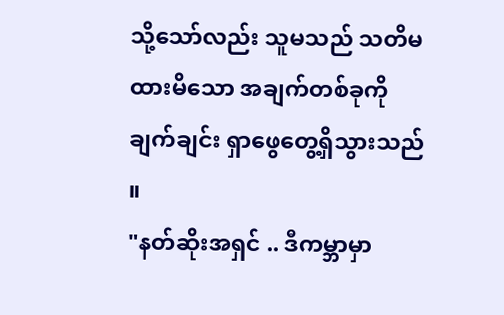သို့သော်လည်း သူမသည် သတိမထားမိသော အချက်တစ်ခုကို ချက်ချင်း ရှာဖွေတွေ့ရှိသွားသည် ။
"နတ်ဆိုးအရှင် .. ဒီကမ္ဘာမှာ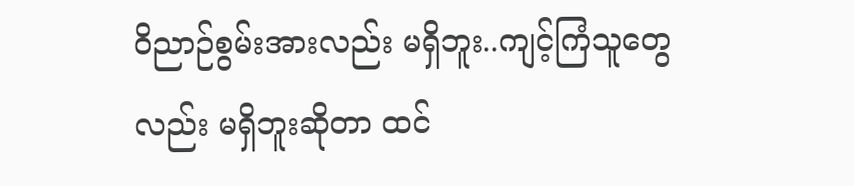ဝိညာဉ်စွမ်းအားလည်း မရှိဘူး..ကျင့်ကြံသူတွေလည်း မရှိဘူးဆိုတာ ထင်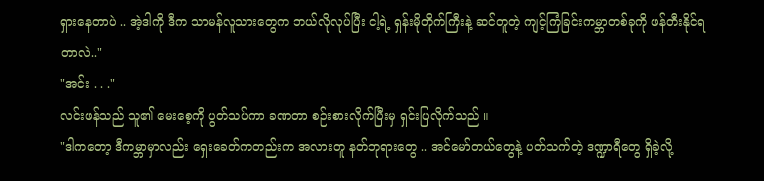ရှားနေတာပဲ .. အဲ့ဒါကို ဒီက သာမန်လူသားတွေက ဘယ်လိုလုပ်ပြီး ငါ့ရဲ့ ရှန်းမိုတိုက်ကြီးနဲ့ ဆင်တူတဲ့ ကျင့်ကြံခြင်းကမ္ဘာတစ်ခုကို ဖန်တီးနိုင်ရတာလဲ.."
"အင်း . . ."
လင်းဖန်သည် သူ၏ မေးစေ့ကို ပွတ်သပ်ကာ ခဏတာ စဉ်းစားလိုက်ပြီးမှ ရှင်းပြလိုက်သည် ။
"ဒါကတော့ ဒီကမ္ဘာမှာလည်း ရှေးခေတ်ကတည်းက အလားတူ နတ်ဘုရားတွေ .. အင်မော်တယ်တွေနဲ့ ပတ်သက်တဲ့ ဒဏ္ဍာရီတွေ ရှိခဲ့လို့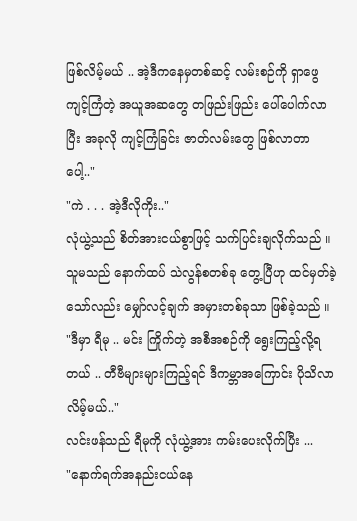ဖြစ်လိမ့်မယ် .. အဲ့ဒီကနေမှတစ်ဆင့် လမ်းစဉ်ကို ရှာဖွေကျင့်ကြံတဲ့ အယူအဆတွေ တဖြည်းဖြည်း ပေါ်ပေါက်လာပြီး အခုလို ကျင့်ကြံခြင်း ဇာတ်လမ်းတွေ ဖြစ်လာတာပေါ့.."
"ကဲ . . . အဲ့ဒီလိုကိုး.."
လုံယွဲ့သည် စိတ်အားငယ်စွာဖြင့် သက်ပြင်းချလိုက်သည် ။
သူမသည် နောက်ထပ် သဲလွန်စတစ်ခု တွေ့ပြီဟု ထင်မှတ်ခဲ့သော်လည်း မျှော်လင့်ချက် အမှားတစ်ခုသာ ဖြစ်ခဲ့သည် ။
"ဒီမှာ ရီမု .. မင်း ကြိုက်တဲ့ အစီအစဉ်ကို ရွေးကြည့်လို့ရတယ် .. တီဗီများများကြည့်ရင် ဒီကမ္ဘာအကြောင်း ပိုသိလာလိမ့်မယ်.."
လင်းဖန်သည် ရီမုကို လုံယွဲ့အား ကမ်းပေးလိုက်ပြီး ...
"နောက်ရက်အနည်းငယ်နေ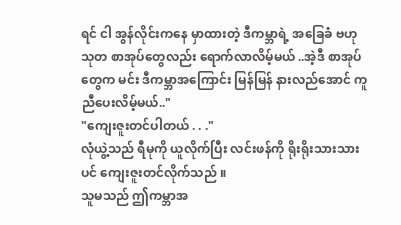ရင် ငါ အွန်လိုင်းကနေ မှာထားတဲ့ ဒီကမ္ဘာရဲ့ အခြေခံ ဗဟုသုတ စာအုပ်တွေလည်း ရောက်လာလိမ့်မယ် ..အဲ့ဒီ စာအုပ်တွေက မင်း ဒီကမ္ဘာအကြောင်း မြန်မြန် နားလည်အောင် ကူညီပေးလိမ့်မယ်.."
"ကျေးဇူးတင်ပါတယ် . . ."
လုံယွဲ့သည် ရီမုကို ယူလိုက်ပြီး လင်းဖန်ကို ရိုးရိုးသားသားပင် ကျေးဇူးတင်လိုက်သည် ။
သူမသည် ဤကမ္ဘာအ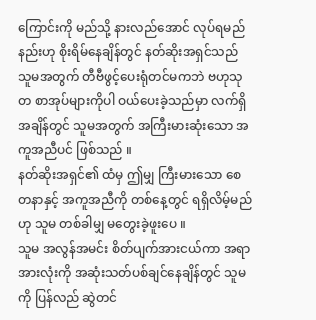ကြောင်းကို မည်သို့ နားလည်အောင် လုပ်ရမည်နည်းဟု စိုးရိမ်နေချိန်တွင် နတ်ဆိုးအရှင်သည် သူမအတွက် တီဗီဖွင့်ပေးရုံတင်မကဘဲ ဗဟုသုတ စာအုပ်များကိုပါ ဝယ်ပေးခဲ့သည်မှာ လက်ရှိအချိန်တွင် သူမအတွက် အကြီးမားဆုံးသော အကူအညီပင် ဖြစ်သည် ။
နတ်ဆိုးအရှင်၏ ထံမှ ဤမျှ ကြီးမားသော စေတနာနှင့် အကူအညီကို တစ်နေ့တွင် ရရှိလိမ့်မည်ဟု သူမ တစ်ခါမျှ မတွေးခဲ့ဖူးပေ ။
သူမ အလွန်အမင်း စိတ်ပျက်အားငယ်ကာ အရာအားလုံးကို အဆုံးသတ်ပစ်ချင်နေချိန်တွင် သူမကို ပြန်လည် ဆွဲတင်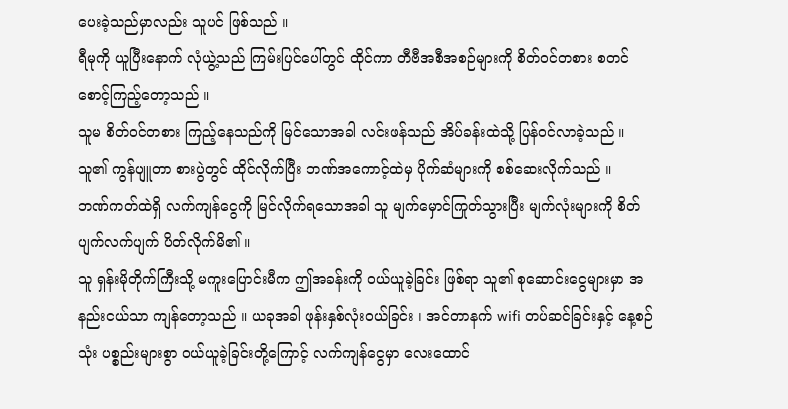ပေးခဲ့သည်မှာလည်း သူပင် ဖြစ်သည် ။
ရီမုကို ယူပြီးနောက် လုံယွဲ့သည် ကြမ်းပြင်ပေါ်တွင် ထိုင်ကာ တီဗီအစီအစဉ်များကို စိတ်ဝင်တစား စတင် စောင့်ကြည့်တော့သည် ။
သူမ စိတ်ဝင်တစား ကြည့်နေသည်ကို မြင်သောအခါ လင်းဖန်သည် အိပ်ခန်းထဲသို့ ပြန်ဝင်လာခဲ့သည် ။ သူ၏ ကွန်ပျူတာ စားပွဲတွင် ထိုင်လိုက်ပြီး ဘဏ်အကောင့်ထဲမှ ပိုက်ဆံများကို စစ်ဆေးလိုက်သည် ။
ဘဏ်ကတ်ထဲရှိ လက်ကျန်ငွေကို မြင်လိုက်ရသောအခါ သူ မျက်မှောင်ကြုတ်သွားပြီး မျက်လုံးများကို စိတ်ပျက်လက်ပျက် ပိတ်လိုက်မိ၏ ။
သူ ရှန်းမိုတိုက်ကြီးသို့ မကူးပြောင်းမီက ဤအခန်းကို ဝယ်ယူခဲ့ခြင်း ဖြစ်ရာ သူ၏ စုဆောင်းငွေများမှာ အနည်းငယ်သာ ကျန်တော့သည် ။ ယခုအခါ ဖုန်းနှစ်လုံးဝယ်ခြင်း ၊ အင်တာနက် wifi တပ်ဆင်ခြင်းနှင့် နေ့စဉ်သုံး ပစ္စည်းများစွာ ဝယ်ယူခဲ့ခြင်းတို့ကြောင့် လက်ကျန်ငွေမှာ လေးထောင်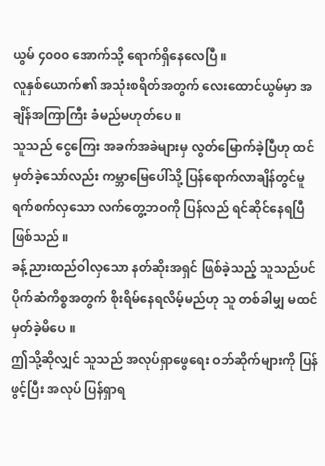ယွမ် ၄၀၀၀ အောက်သို့ ရောက်ရှိနေလေပြီ ။
လူနှစ်ယောက်၏ အသုံးစရိတ်အတွက် လေးထောင်ယွမ်မှာ အချိန်အကြာကြီး ခံမည်မဟုတ်ပေ ။
သူသည် ငွေကြေး အခက်အခဲများမှ လွတ်မြောက်ခဲ့ပြီဟု ထင်မှတ်ခဲ့သော်လည်း ကမ္ဘာမြေပေါ်သို့ ပြန်ရောက်လာချိန်တွင်မူ ရက်စက်လှသော လက်တွေ့ဘဝကို ပြန်လည် ရင်ဆိုင်နေရပြီ ဖြစ်သည် ။
ခန့်ညားထည်ဝါလှသော နတ်ဆိုးအရှင် ဖြစ်ခဲ့သည့် သူသည်ပင် ပိုက်ဆံကိစ္စအတွက် စိုးရိမ်နေရလိမ့်မည်ဟု သူ တစ်ခါမျှ မထင်မှတ်ခဲ့မိပေ ။
ဤသို့ဆိုလျှင် သူသည် အလုပ်ရှာဖွေရေး ဝဘ်ဆိုက်များကို ပြန်ဖွင့်ပြီး အလုပ် ပြန်ရှာရ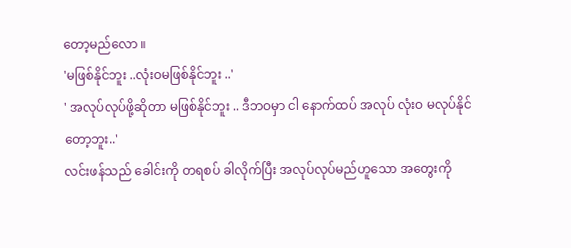တော့မည်လော ။
'မဖြစ်နိုင်ဘူး ..လုံးဝမဖြစ်နိုင်ဘူး ..'
' အလုပ်လုပ်ဖို့ဆိုတာ မဖြစ်နိုင်ဘူး .. ဒီဘဝမှာ ငါ နောက်ထပ် အလုပ် လုံးဝ မလုပ်နိုင်တော့ဘူး..'
လင်းဖန်သည် ခေါင်းကို တရစပ် ခါလိုက်ပြီး အလုပ်လုပ်မည်ဟူသော အတွေးကို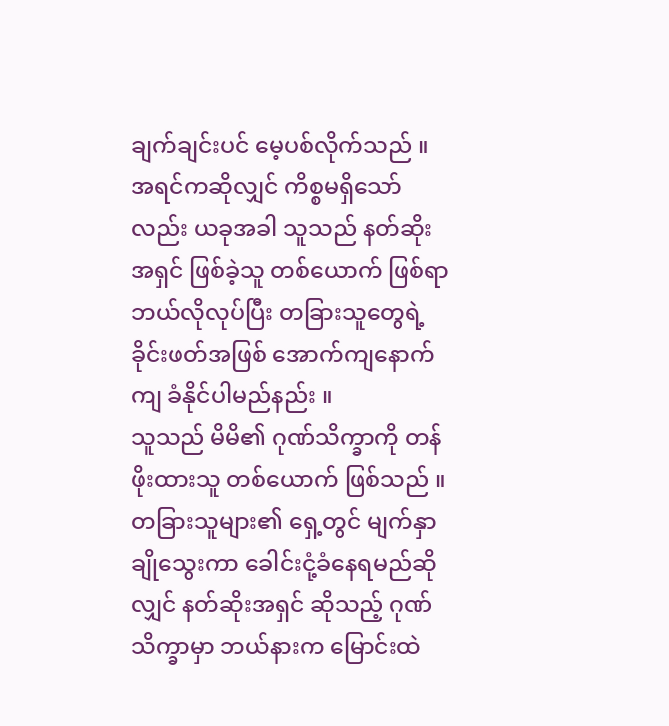ချက်ချင်းပင် မေ့ပစ်လိုက်သည် ။
အရင်ကဆိုလျှင် ကိစ္စမရှိသော်လည်း ယခုအခါ သူသည် နတ်ဆိုးအရှင် ဖြစ်ခဲ့သူ တစ်ယောက် ဖြစ်ရာ ဘယ်လိုလုပ်ပြီး တခြားသူတွေရဲ့ ခိုင်းဖတ်အဖြစ် အောက်ကျနောက်ကျ ခံနိုင်ပါမည်နည်း ။
သူသည် မိမိ၏ ဂုဏ်သိက္ခာကို တန်ဖိုးထားသူ တစ်ယောက် ဖြစ်သည် ။ တခြားသူများ၏ ရှေ့တွင် မျက်နှာချိုသွေးကာ ခေါင်းငုံ့ခံနေရမည်ဆိုလျှင် နတ်ဆိုးအရှင် ဆိုသည့် ဂုဏ်သိက္ခာမှာ ဘယ်နားက မြောင်းထဲ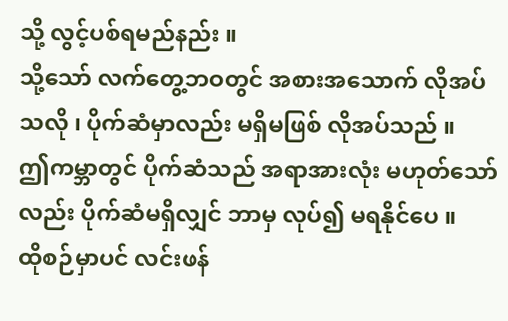သို့ လွင့်ပစ်ရမည်နည်း ။
သို့သော် လက်တွေ့ဘဝတွင် အစားအသောက် လိုအပ်သလို ၊ ပိုက်ဆံမှာလည်း မရှိမဖြစ် လိုအပ်သည် ။
ဤကမ္ဘာတွင် ပိုက်ဆံသည် အရာအားလုံး မဟုတ်သော်လည်း ပိုက်ဆံမရှိလျှင် ဘာမှ လုပ်၍ မရနိုင်ပေ ။
ထိုစဉ်မှာပင် လင်းဖန်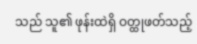သည် သူ၏ ဖုန်းထဲရှိ ဝတ္ထုဖတ်သည့်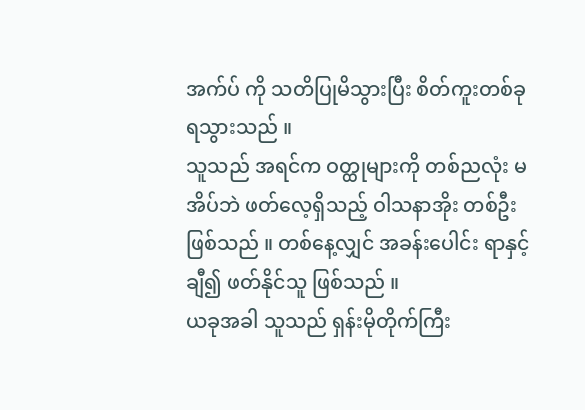အက်ပ် ကို သတိပြုမိသွားပြီး စိတ်ကူးတစ်ခု ရသွားသည် ။
သူသည် အရင်က ဝတ္ထုများကို တစ်ညလုံး မအိပ်ဘဲ ဖတ်လေ့ရှိသည့် ဝါသနာအိုး တစ်ဦး ဖြစ်သည် ။ တစ်နေ့လျှင် အခန်းပေါင်း ရာနှင့်ချီ၍ ဖတ်နိုင်သူ ဖြစ်သည် ။
ယခုအခါ သူသည် ရှန်းမိုတိုက်ကြီး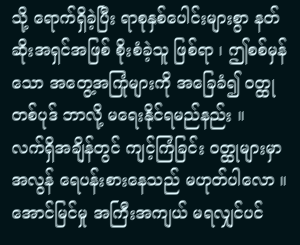သို့ ရောက်ရှိခဲ့ပြီး ရာစုနှစ်ပေါင်းများစွာ နတ်ဆိုးအရှင်အဖြစ် စိုးစံခဲ့သူ ဖြစ်ရာ ၊ ဤစစ်မှန်သော အတွေ့အကြုံများကို အခြေခံ၍ ဝတ္ထုတစ်ပုဒ် ဘာလို့ မရေးနိုင်ရမည်နည်း ။
လက်ရှိအချိန်တွင် ကျင့်ကြံခြင်း ဝတ္ထုများမှာ အလွန် ရေပန်းစားနေသည် မဟုတ်ပါလော ။ အောင်မြင်မှု အကြီးအကျယ် မရလျှင်ပင်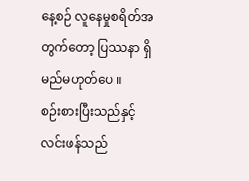နေ့စဉ် လူနေမှုစရိတ်အတွက်တော့ ပြဿနာ ရှိမည်မဟုတ်ပေ ။
စဉ်းစားပြီးသည်နှင့် လင်းဖန်သည်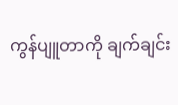ကွန်ပျူတာကို ချက်ချင်း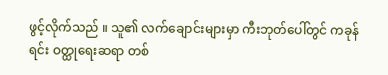ဖွင့်လိုက်သည် ။ သူ၏ လက်ချောင်းများမှာ ကီးဘုတ်ပေါ်တွင် ကခုန်ရင်း ဝတ္ထုရေးဆရာ တစ်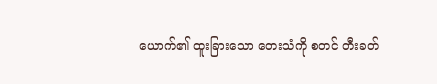ယောက်၏ ထူးခြားသော တေးသံကို စတင် တီးခတ်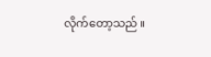လိုက်တော့သည် ။